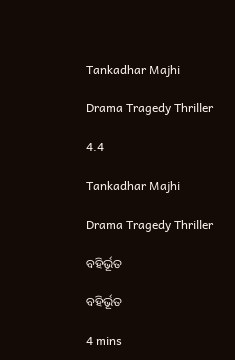Tankadhar Majhi

Drama Tragedy Thriller

4.4

Tankadhar Majhi

Drama Tragedy Thriller

ବହିର୍ଭୂତ

ବହିର୍ଭୂତ

4 mins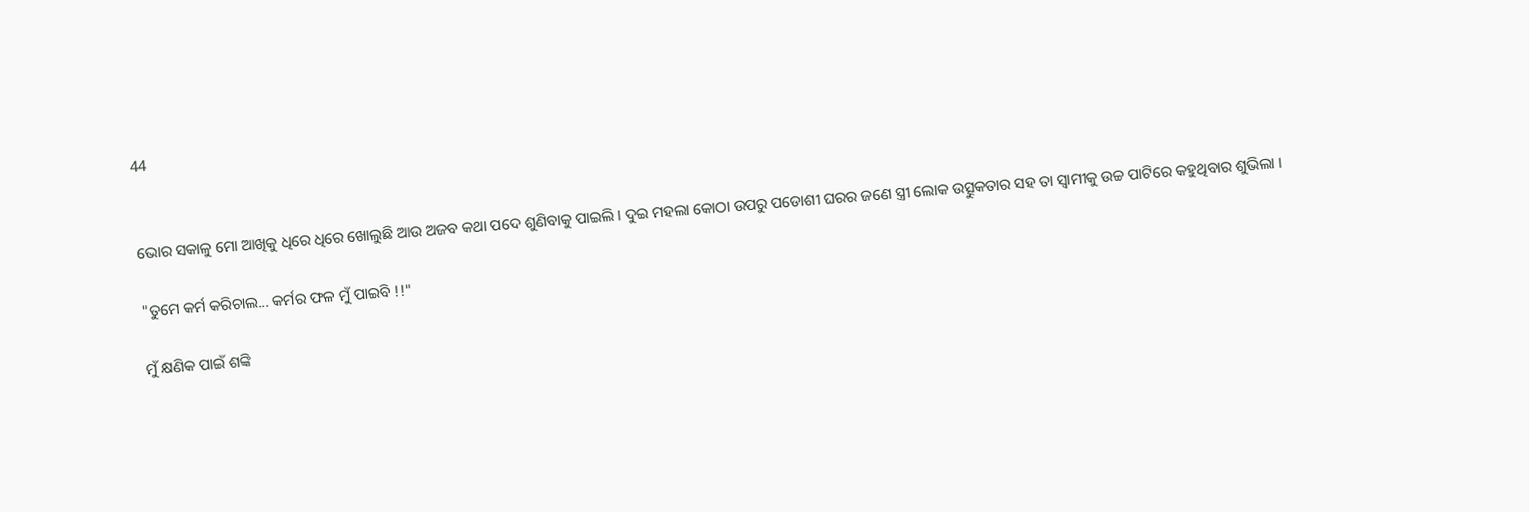44


ଭୋର ସକାଳୁ ମୋ ଆଖିକୁ ଧିରେ ଧିରେ ଖୋଲୁଛି ଆଉ ଅଜବ କଥା ପଦେ ଶୁଣିବାକୁ ପାଇଲି । ଦୁଇ ମହଲା କୋଠା ଉପରୁ ପଡୋଶୀ ଘରର ଜଣେ ସ୍ତ୍ରୀ ଲୋକ ଉତ୍ସୁକତାର ସହ ତା ସ୍ବାମୀକୁ ଉଚ୍ଚ ପାଟିରେ କହୁଥିବାର ଶୁଭିଲା ।

"ତୁମେ କର୍ମ କରିଚାଲ... କର୍ମର ଫଳ ମୁଁ ପାଇବି !!"

ମୁଁ କ୍ଷଣିକ ପାଇଁ ଶଙ୍କି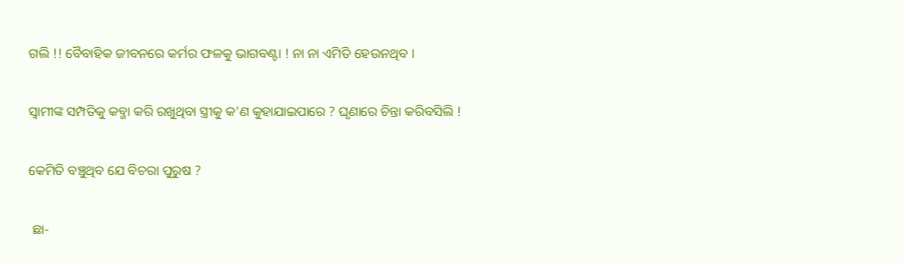ଗଲି !! ବୈବାହିକ ଜୀବନରେ କର୍ମର ଫଳକୁ ଭାଗବଣ୍ଟା ! ନା ନା ଏମିତି ହେଉନଥିବ ।

ସ୍ବାମୀଙ୍କ ସମ୍ପତିକୁ କବ୍ଜା କରି ରଖୁଥିବା ସ୍ତ୍ରୀକୁ କ'ଣ କୁହାଯାଇପାରେ ? ଘୃଣାରେ ଚିନ୍ତା କରିବସିଲି !

କେମିତି ବଞ୍ଚୁଥିବ ଯେ ବିଚରା ପୁରୁଷ ?

 ଛା-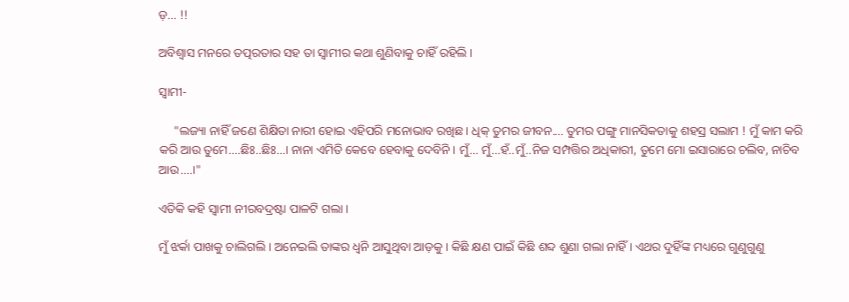ଡ଼... !!

ଅବିଶ୍ୱାସ ମନରେ ତତ୍ପରତାର ସହ ତା ସ୍ବାମୀର କଥା ଶୁଣିବାକୁ ଚାହିଁ ରହିଲି ।

ସ୍ବାମୀ-

     "ଲଜ୍ୟା ନାହିଁ ଜଣେ ଶିକ୍ଷିତା ନାରୀ ହୋଇ ଏହିପରି ମନୋଭାବ ରଖିଛ । ଧିକ୍ ତୁମର ଜୀବନ.... ତୁମର ପଙ୍ଗୁ ମାନସିକତାକୁ ଶହସ୍ର ସଲାମ ! ମୁଁ କାମ କରି କରି ଆଉ ତୁମେ....ଛିଃ..ଛିଃ...। ନାନା ଏମିତି କେବେ ହେବାକୁ ଦେବିନି । ମୁଁ... ମୁଁ...ହଁ..ମୁଁ..ନିଜ ସମ୍ପତ୍ତିର ଅଧିକାରୀ, ତୁମେ ମୋ ଇସାରାରେ ଚଲିବ, ନାଚିବ ଆଉ....।"

ଏତିକି କହି ସ୍ବାମୀ ନୀରବଦ୍ରଷ୍ଟା ପାଳଟି ଗଲା ।

ମୁଁ ଝର୍କା ପାଖକୁ ଚାଲିଗଲି । ଅନେଇଲି ତାଙ୍କର ଧ୍ବନି ଆସୁଥିବା ଆଡ଼କୁ । କିଛି କ୍ଷଣ ପାଇଁ କିଛି ଶବ୍ଦ ଶୁଣା ଗଲା ନାହିଁ । ଏଥର ଦୁହିଁଙ୍କ ମଧ୍ୟରେ ଗୁଣୁଗୁଣୁ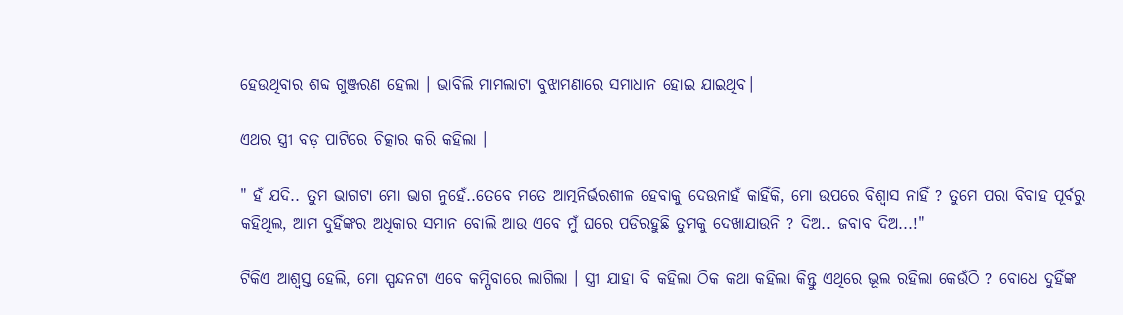ହେଉଥିବାର ଶବ୍ଦ ଗୁଞ୍ଜରଣ ହେଲା । ଭାବିଲି ମାମଲାଟା ବୁଝାମଣାରେ ସମାଧାନ ହୋଇ ଯାଇଥିବ।

ଏଥର ସ୍ତ୍ରୀ ବଡ଼ ପାଟିରେ ଚିତ୍କାର କରି କହିଲା ।

" ହଁ ଯଦି.. ତୁମ ଭାଗଟା ମୋ ଭାଗ ନୁହେଁ..ତେବେ ମତେ ଆତ୍ମନିର୍ଭରଶୀଳ ହେବାକୁ ଦେଉନାହଁ କାହିଁକି, ମୋ ଉପରେ ବିଶ୍ଵାସ ନାହିଁ ? ତୁମେ ପରା ବିବାହ ପୂର୍ବରୁ କହିଥିଲ, ଆମ ଦୁହିଁଙ୍କର ଅଧିକାର ସମାନ ବୋଲି ଆଉ ଏବେ ମୁଁ ଘରେ ପଡିରହୁଛି ତୁମକୁ ଦେଖାଯାଉନି ? ଦିଅ.. ଜବାବ ଦିଅ...!"

ଟିକିଏ ଆଶ୍ବସ୍ତ ହେଲି, ମୋ ସ୍ପନ୍ଦନଟା ଏବେ କମ୍ପିବାରେ ଲାଗିଲା । ସ୍ତ୍ରୀ ଯାହା ବି କହିଲା ଠିକ କଥା କହିଲା କିନ୍ତୁ ଏଥିରେ ଭୂଲ ରହିଲା କେଉଁଠି ? ବୋଧେ ଦୁହିଁଙ୍କ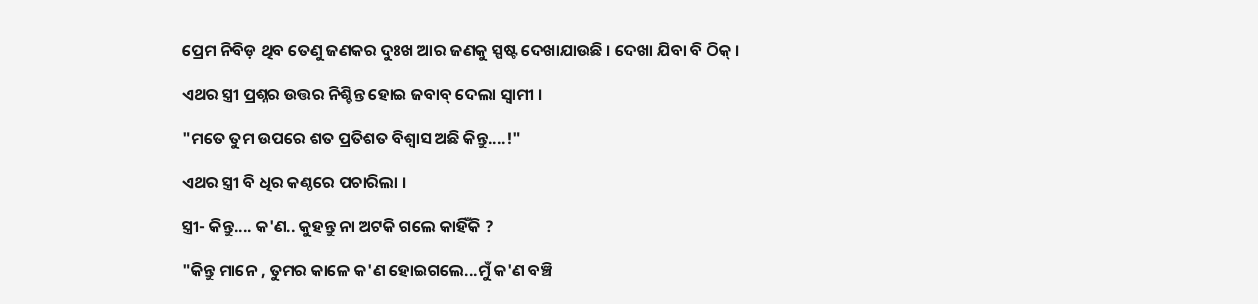ପ୍ରେମ ନିବିଡ଼ ଥିବ ତେଣୁ ଜଣକର ଦୁଃଖ ଆର ଜଣକୁ ସ୍ପଷ୍ଟ ଦେଖାଯାଉଛି । ଦେଖା ଯିବା ବି ଠିକ୍ ।

ଏଥର ସ୍ତ୍ରୀ ପ୍ରଶ୍ନର ଉତ୍ତର ନିଶ୍ଚିନ୍ତ ହୋଇ ଜବାବ୍ ଦେଲା ସ୍ବାମୀ ।

"ମତେ ତୁମ ଉପରେ ଶତ ପ୍ରତିଶତ ବିଶ୍ବାସ ଅଛି କିନ୍ତୁ....!"

ଏଥର ସ୍ତ୍ରୀ ବି ଧିର କଣ୍ଠରେ ପଚାରିଲା ।

ସ୍ତ୍ରୀ- କିନ୍ତୁ.... କ'ଣ.. କୁହନ୍ତୁ ନା ଅଟକି ଗଲେ କାହିଁକି ?

"କିନ୍ତୁ ମାନେ , ତୁମର କାଳେ କ'ଣ ହୋଇଗଲେ...ମୁଁ କ'ଣ ବଞ୍ଚି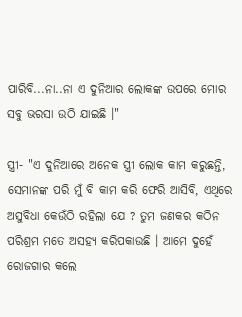ପାରିବି...ନା..ନା ଏ ଦୁନିଆର ଲୋକଙ୍କ ଉପରେ ମୋର ସବୁ ଭରସା ଉଠି ଯାଇଛି ।"

ସ୍ତ୍ରୀ- "ଏ ଦୁନିଆରେ ଅନେକ ସ୍ତ୍ରୀ ଲୋକ କାମ କରୁଛନ୍ତି, ସେମାନଙ୍କ ପରି ମୁଁ ବି କାମ କରି ଫେରି ଆସିବି, ଏଥିରେ ଅସୁବିଧା କେଉଁଠି ରହିଲା ଯେ ? ତୁମ ଜଣକର କଠିନ ପରିଶ୍ରମ ମତେ ଅସହ୍ୟ କରିପକାଉଛି । ଆମେ ଦୁହେଁ ରୋଜଗାର କଲେ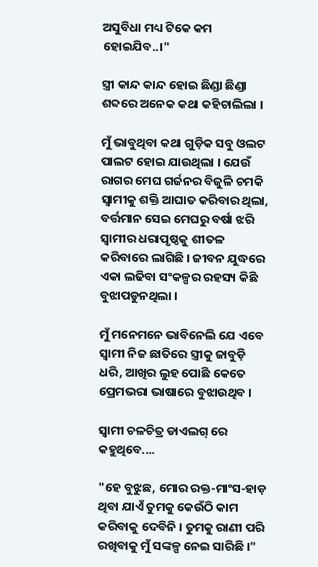ଅସୁବିଧା ମଧ୍ୟ ଟିକେ କମ ହୋଇଯିବ..।"

ସ୍ତ୍ରୀ କାନ୍ଦ କାନ୍ଦ ହୋଇ ଛିଣ୍ଡା ଛିଣ୍ଡା ଶବ୍ଦରେ ଅନେକ କଥା କହିଚାଲିଲା ।

ମୁଁ ଭାବୁଥିବା କଥା ଗୁଡ଼ିକ ସବୁ ଓଲଟ ପାଲଟ ହୋଇ ଯାଉଥିଲା । ଯେଉଁ ରାଗର ମେଘ ଗର୍ଜନର ବିଜୁଳି ଚମକି ସ୍ବାମୀକୁ ଶକ୍ତି ଆଘାତ କରିବାର ଥିଲା, ବର୍ତ୍ତମାନ ସେଇ ମେଘରୁ ବର୍ଷା ଝରି ସ୍ବାମୀର ଧରାପୃଷ୍ଠକୁ ଶୀତଳ କରିବାରେ ଲାଗିଛି । ଜୀବନ ଯୁଦ୍ଧରେ ଏକା ଲଢିବା ସଂକଳ୍ପର ରହସ୍ୟ କିଛି ବୁଝାପଡୁନଥିଲା ।

ମୁଁ ମନେମନେ ଭାବିନେଲି ଯେ ଏବେ ସ୍ବାମୀ ନିଜ ଛାତିରେ ସ୍ତ୍ରୀକୁ ଜାବୁଡ଼ି ଧରି, ଆଖିର ଲୁହ ପୋଛି କେତେ ପ୍ରେମଭରା ଭାଷାରେ ବୁଝାଉଥିବ ।

ସ୍ବାମୀ ଚଳଚିତ୍ର ଡାଏଲଗ୍ ରେ କହୁଥିବେ....

"ହେ ବୁଝୁଛ, ମୋର ରକ୍ତ-ମାଂସ-ହାଡ଼ ଥିବା ଯାଏଁ ତୁମକୁ କେଉଁଠି କାମ କରିବାକୁ ଦେବିନି । ତୁମକୁ ରାଣୀ ପରି ରଖିବାକୁ ମୁଁ ସଙ୍କଳ୍ପ ନେଇ ସାରିଛି ।"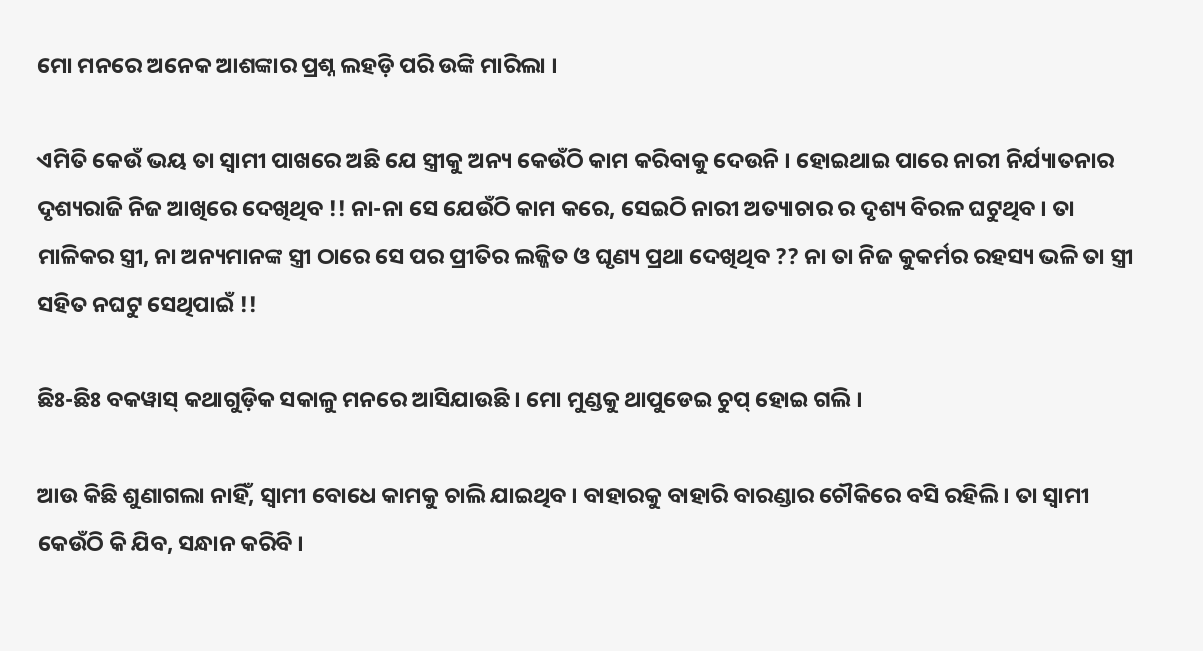ମୋ ମନରେ ଅନେକ ଆଶଙ୍କାର ପ୍ରଶ୍ନ ଲହଡ଼ି ପରି ଉଙ୍କି ମାରିଲା ।

ଏମିତି କେଉଁ ଭୟ ତା ସ୍ବାମୀ ପାଖରେ ଅଛି ଯେ ସ୍ତ୍ରୀକୁ ଅନ୍ୟ କେଉଁଠି କାମ କରିବାକୁ ଦେଉନି । ହୋଇଥାଇ ପାରେ ନାରୀ ନିର୍ଯ୍ୟାତନାର ଦୃଶ୍ୟରାଜି ନିଜ ଆଖିରେ ଦେଖିଥିବ !! ନା-ନା ସେ ଯେଉଁଠି କାମ କରେ, ସେଇଠି ନାରୀ ଅତ୍ୟାଚାର ର ଦୃଶ୍ୟ ବିରଳ ଘଟୁଥିବ । ତା ମାଳିକର ସ୍ତ୍ରୀ, ନା ଅନ୍ୟମାନଙ୍କ ସ୍ତ୍ରୀ ଠାରେ ସେ ପର ପ୍ରୀତିର ଲଜ୍ଜିତ ଓ ଘୃଣ୍ୟ ପ୍ରଥା ଦେଖିଥିବ ?? ନା ତା ନିଜ କୁକର୍ମର ରହସ୍ୟ ଭଳି ତା ସ୍ତ୍ରୀ ସହିତ ନଘଟୁ ସେଥିପାଇଁ !!

ଛିଃ-ଛିଃ ବକୱାସ୍ କଥାଗୁଡ଼ିକ ସକାଳୁ ମନରେ ଆସିଯାଉଛି । ମୋ ମୁଣ୍ଡକୁ ଥାପୁଡେଇ ଚୁପ୍ ହୋଇ ଗଲି ।

ଆଉ କିଛି ଶୁଣାଗଲା ନାହିଁ, ସ୍ବାମୀ ବୋଧେ କାମକୁ ଚାଲି ଯାଇଥିବ । ବାହାରକୁ ବାହାରି ବାରଣ୍ଡାର ଚୌକିରେ ବସି ରହିଲି । ତା ସ୍ବାମୀ କେଉଁଠି କି ଯିବ, ସନ୍ଧାନ କରିବି ।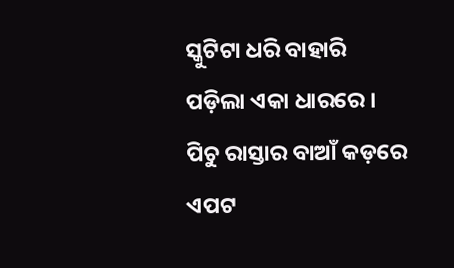ସ୍କୁଟିଟା ଧରି ବାହାରି ପଡ଼ିଲା ଏକା ଧାରରେ । ପିଚୁ ରାସ୍ତାର ବାଆଁ କଡ଼ରେ ଏପଟ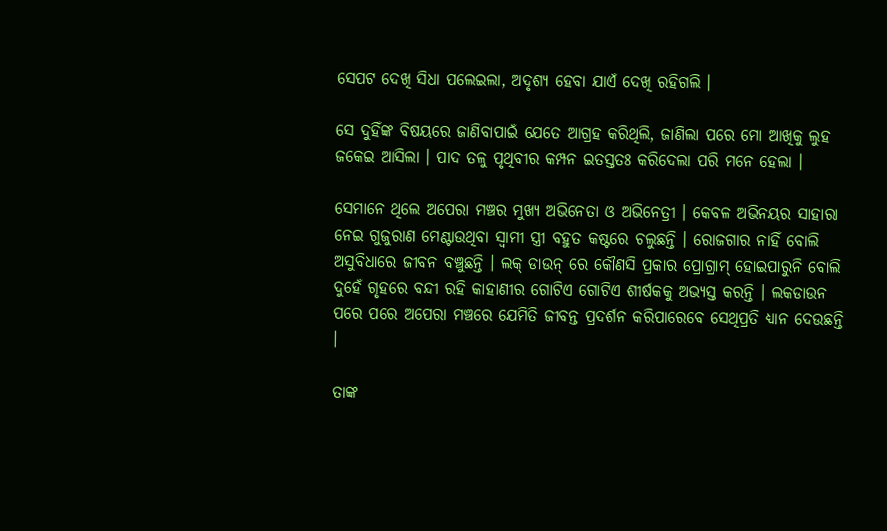ସେପଟ ଦେଖି ସିଧା ପଲେଇଲା, ଅଦୃଶ୍ୟ ହେବା ଯାଏଁ ଦେଖି ରହିଗଲି ।

ସେ ଦୁହିଁଙ୍କ ବିଷୟରେ ଜାଣିବାପାଇଁ ଯେତେ ଆଗ୍ରହ କରିଥିଲି, ଜାଣିଲା ପରେ ମୋ ଆଖିକୁ ଲୁହ ଜକେଇ ଆସିଲା । ପାଦ ତଳୁ ପୃଥିବୀର କମ୍ପନ ଇତସ୍ତତଃ କରିଦେଲା ପରି ମନେ ହେଲା ।

ସେମାନେ ଥିଲେ ଅପେରା ମଞ୍ଚର ମୁଖ୍ୟ ଅଭିନେତା ଓ ଅଭିନେତ୍ରୀ । କେବଳ ଅଭିନୟର ସାହାରା ନେଇ ଗୁଜୁରାଣ ମେଣ୍ଟାଉଥିବା ସ୍ବାମୀ ସ୍ତ୍ରୀ ବହୁତ କଷ୍ଟରେ ଚଲୁଛନ୍ତି । ରୋଜଗାର ନାହିଁ ବୋଲି ଅସୁବିଧାରେ ଜୀବନ ବଞ୍ଚୁଛନ୍ତି । ଲକ୍ ଡାଉନ୍ ରେ କୌଣସି ପ୍ରକାର ପ୍ରୋଗ୍ରାମ୍ ହୋଇପାରୁନି ବୋଲି ଦୁହେଁ ଗୃହରେ ବନ୍ଦୀ ରହି କାହାଣୀର ଗୋଟିଏ ଗୋଟିଏ ଶୀର୍ଷକକୁ ଅଭ୍ୟସ୍ତ କରନ୍ତି । ଲକଡାଉନ ପରେ ପରେ ଅପେରା ମଞ୍ଚରେ ଯେମିତି ଜୀବନ୍ତ ପ୍ରଦର୍ଶନ କରିପାରେବେ ସେଥିପ୍ରତି ଧ୍ୟାନ ଦେଉଛନ୍ତି ।

ତାଙ୍କ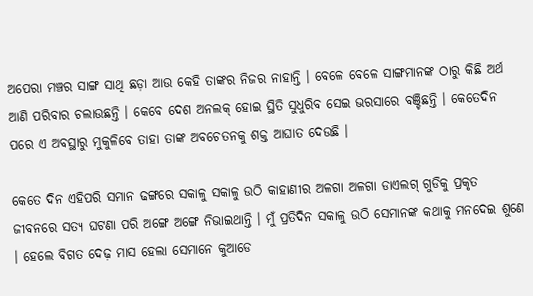ଅପେରା ମଞ୍ଚର ସାଙ୍ଗ ସାଥି ଛଡ଼ା ଆଉ କେହି ତାଙ୍କର ନିଜର ନାହାନ୍ତି । ବେଳେ ବେଳେ ସାଙ୍ଗମାନଙ୍କ ଠାରୁ କିଛି ଅର୍ଥ ଆଣି ପରିବାର ଚଲାଉଛନ୍ତି । କେବେ ଦେଶ ଅନଲକ୍ ହୋଇ ସ୍ଥିତି ସୁଧୁରିବ ସେଇ ଭରସାରେ ବଞ୍ଚିଛନ୍ତି । କେତେଦିନ ପରେ ଏ ଅବସ୍ଥାରୁ ମୁକୁଳିବେ ତାହା ତାଙ୍କ ଅବଚେତନକୁ ଶକ୍ତ ଆଘାତ ଦେଉଛି ।

କେତେ ଦିନ ଏହିପରି ସମାନ ଢଙ୍ଗରେ ସକାଳୁ ସକାଳୁ ଉଠି କାହାଣୀର ଅଳଗା ଅଳଗା ଡାଏଲଗ୍ ଗୁଡିକୁ ପ୍ରକୃତ ଜୀବନରେ ସତ୍ୟ ଘଟଣା ପରି ଅଙ୍ଗେ ଅଙ୍ଗେ ନିଭାଇଥାନ୍ତି । ମୁଁ ପ୍ରତିଦିନ ସକାଳୁ ଉଠି ସେମାନଙ୍କ କଥାକୁ ମନଦେଇ ଶୁଣେ । ହେଲେ ବିଗତ ଦେଢ଼ ମାସ ହେଲା ସେମାନେ କୁଆଡେ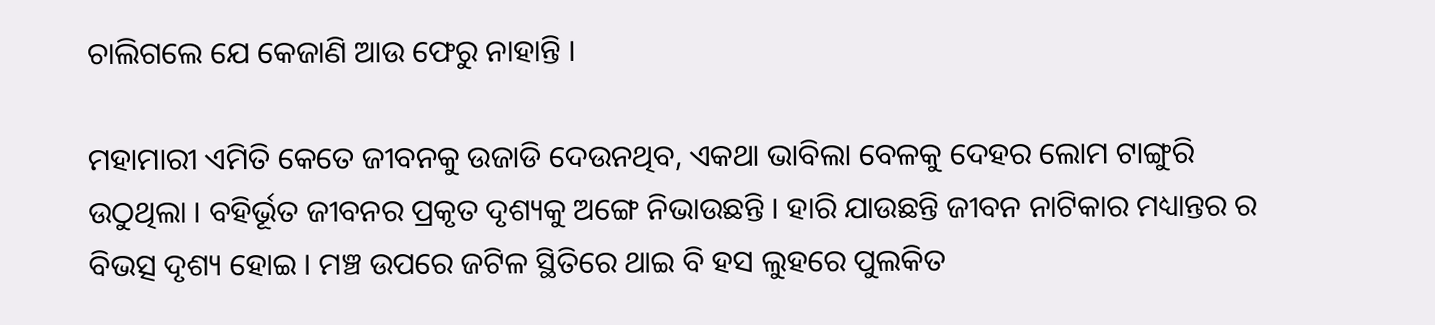ଚାଲିଗଲେ ଯେ କେଜାଣି ଆଉ ଫେରୁ ନାହାନ୍ତି ।

ମହାମାରୀ ଏମିତି କେତେ ଜୀବନକୁ ଉଜାଡି ଦେଉନଥିବ, ଏକଥା ଭାବିଲା ବେଳକୁ ଦେହର ଲୋମ ଟାଙ୍ଗୁରି ଉଠୁଥିଲା । ବହିର୍ଭୂତ ଜୀବନର ପ୍ରକୃତ ଦୃଶ୍ୟକୁ ଅଙ୍ଗେ ନିଭାଉଛନ୍ତି । ହାରି ଯାଉଛନ୍ତି ଜୀବନ ନାଟିକାର ମଧ୍ୟାନ୍ତର ର ବିଭତ୍ସ ଦୃଶ୍ୟ ହୋଇ । ମଞ୍ଚ ଉପରେ ଜଟିଳ ସ୍ଥିତିରେ ଥାଇ ବି ହସ ଲୁହରେ ପୁଲକିତ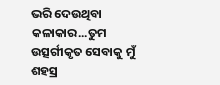ଭରି ଦେଉଥିବା କଳାକାର...ତୁମ ଉତ୍ସର୍ଗୀକୃତ ସେବାକୁ ମୁଁ ଶହସ୍ର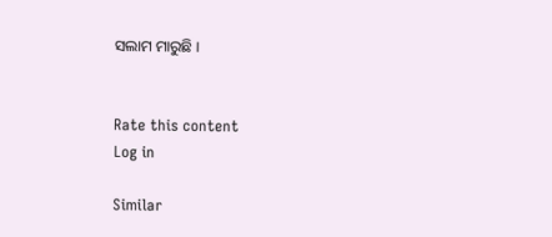ସଲାମ ମାରୁଛି ।


Rate this content
Log in

Similar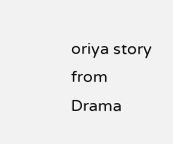oriya story from Drama